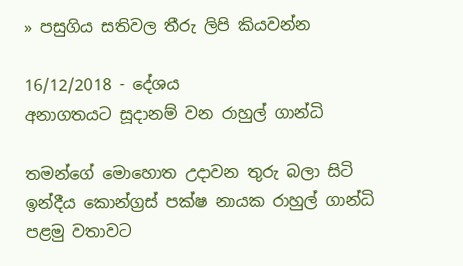» පසුගිය සතිවල තීරු ලිපි කියවන්න

16/12/2018 - දේශය
අනාගතයට සූදානම් වන රාහුල් ගාන්ධි

තමන්ගේ මොහොත උදාවන තුරු බලා සිටි ඉන්දීය කොන්ග්‍රස් පක්ෂ නායක රාහුල් ගාන්ධි පළමු වතාවට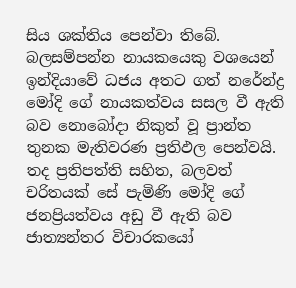සිය ශක්තිය පෙන්වා තිබේ. බලසම්පන්න නායකයෙකු වශයෙන් ඉන්දියාවේ ධජය අතට ගත් නරේන්ද්‍ර මෝදි ගේ නායකත්වය සසල වී ඇති බව නොබෝදා නිකුත් වූ ප්‍රාන්ත තුනක මැතිවරණ ප්‍රතිඵල පෙන්වයි. තද ප්‍රතිපත්ති සහිත, බලවත් චරිතයක් සේ පැමිණි මෝදි ගේ ජනප්‍රියත්වය අඩු වී ඇති බව ජාත්‍යන්තර විචාරකයෝ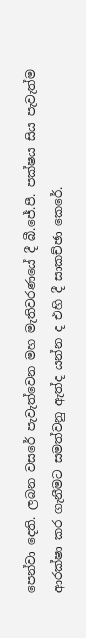පෙන්වා දෙති. ලබන වසරේ පැවැත්වෙන මහ මැතිවරණයේ දී බී.ජේ.පී. පක්ෂය සිය පැවැත්ම ආරක්ෂා කර ගැනීමට සමත්වනු ඇත්ද යන්න ද එහි දී සාකච්ඡා කෙරේ.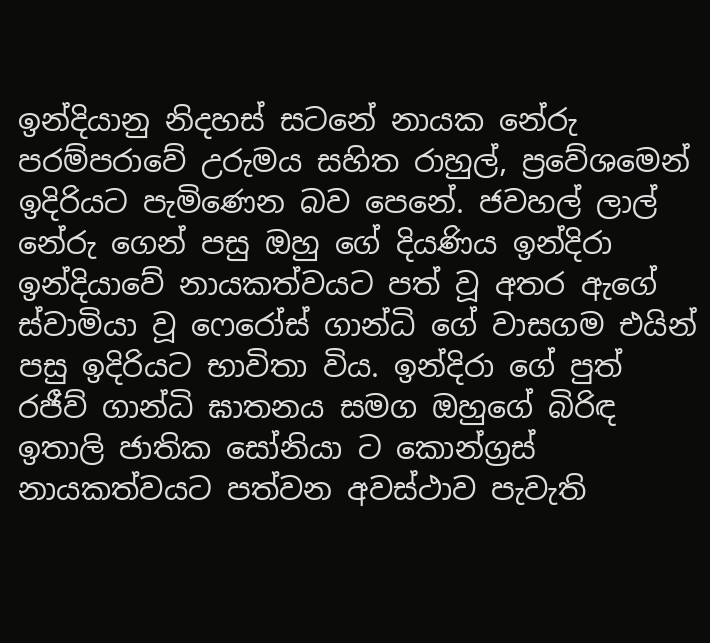ඉන්දියානු නිදහස් සටනේ නායක නේරු පරම්පරාවේ උරුමය සහිත රාහුල්, ප්‍රවේශමෙන් ඉදිරියට පැමිණෙන බව පෙනේ. ජවහල් ලාල් නේරු ගෙන් පසු ඔහු ගේ දියණිය ඉන්දිරා ඉන්දියාවේ නායකත්වයට පත් වූ අතර ඇගේ ස්වාමියා වූ ෆෙරෝස් ගාන්ධි ගේ වාසගම එයින් පසු ඉදිරියට භාවිතා විය. ඉන්දිරා ගේ පුත් රජීව් ගාන්ධි ඝාතනය සමග ඔහුගේ බිරිඳ ඉතාලි ජාතික සෝනියා ට කොන්ග්‍රස් නායකත්වයට පත්වන අවස්ථාව පැවැති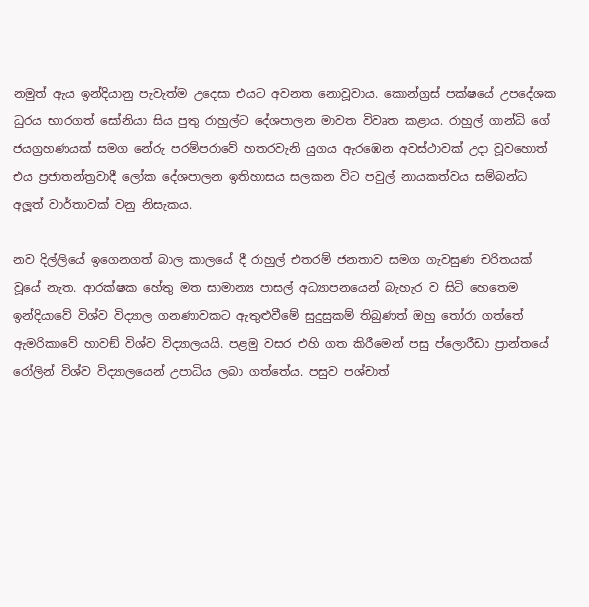නමුත් ඇය ඉන්දියානු පැවැත්ම උදෙසා එයට අවනත නොවූවාය. කොන්ග්‍රස් පක්ෂයේ උපදේශක ධුරය භාරගත් සෝනියා සිය පුතු රාහුල්ට දේශපාලන මාවත විවෘත කළාය. රාහුල් ගාන්ධි ගේ ජයග්‍රහණයක් සමග නේරු පරම්පරාවේ හතරවැනි යුගය ඇරඹෙන අවස්ථාවක් උදා වූවහොත් එය ප්‍රජාතන්ත්‍රවාදී ලෝක දේශපාලන ඉතිහාසය සලකන විට පවුල් නායකත්වය සම්බන්ධ අලූත් වාර්තාවක් වනු නිසැකය.

නව දිල්ලියේ ඉගෙනගත් බාල කාලයේ දී රාහුල් එතරම් ජනතාව සමග ගැවසුණ චරිතයක් වූයේ නැත. ආරක්ෂක හේතු මත සාමාන්‍ය පාසල් අධ්‍යාපනයෙන් බැහැර ව සිටි හෙතෙම ඉන්දියාවේ විශ්ව විද්‍යාල ගනණාවකට ඇතුළුවීමේ සුදුසුකම් තිබුණත් ඔහු තෝරා ගත්තේ ඇමරිකාවේ හාවඞ් විශ්ව විද්‍යාලයයි. පළමු වසර එහි ගත කිරීමෙන් පසු ප්ලොරීඩා ප්‍රාන්තයේ රෝලින් විශ්ව විද්‍යාලයෙන් උපාධිය ලබා ගත්තේය. පසුව පශ්චාත්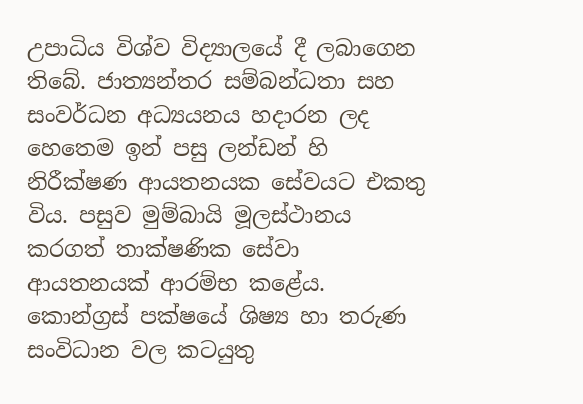උපාධිය විශ්ව විද්‍යාලයේ දී ලබාගෙන තිබේ. ජාත්‍යන්තර සම්බන්ධතා සහ සංවර්ධන අධ්‍යයනය හදාරන ලද හෙතෙම ඉන් පසු ලන්ඩන් හි නිරීක්ෂණ ආයතනයක සේවයට එකතු විය. පසුව මුම්බායි මූලස්ථානය කරගත් තාක්ෂණික සේවා ආයතනයක් ආරම්භ කළේය. කොන්ග්‍රස් පක්ෂයේ ශිෂ්‍ය හා තරුණ සංවිධාන වල කටයුතු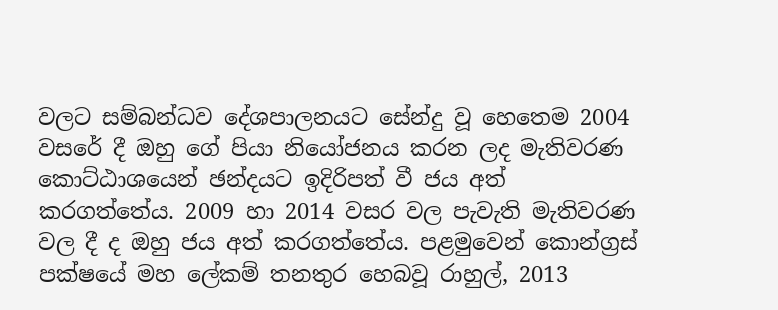වලට සම්බන්ධව දේශපාලනයට සේන්දු වූ හෙතෙම 2004 වසරේ දී ඔහු ගේ පියා නියෝජනය කරන ලද මැතිවරණ කොට්ඨාශයෙන් ඡන්දයට ඉදිරිපත් වී ජය අත් කරගත්තේය. 2009 හා 2014 වසර වල පැවැති මැතිවරණ වල දී ද ඔහු ජය අත් කරගත්තේය. පළමුවෙන් කොන්ග්‍රස් පක්ෂයේ මහ ලේකම් තනතුර හෙබවූ රාහුල්, 2013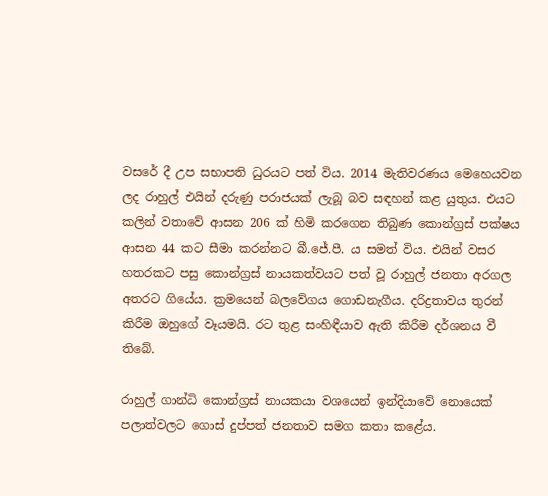වසරේ දී උප සභාපති ධුරයට පත් විය. 2014 මැතිවරණය මෙහෙයවන ලද රාහුල් එයින් දරුණු පරාජයක් ලැබූ බව සඳහන් කළ යුතුය. එයට කලින් වතාවේ ආසන 206 ක් හිමි කරගෙන තිබුණ කොන්ග්‍රස් පක්ෂය ආසන 44 කට සීමා කරන්නට බී.ජේ.පී. ය සමත් විය. එයින් වසර හතරකට පසු කොන්ග්‍රස් නායකත්වයට පත් වූ රාහුල් ජනතා අරගල අතරට ගියේය. ක්‍රමයෙන් බලවේගය ගොඩනැගීය. දරිද්‍රතාවය තුරන් කිරීම ඔහුගේ වෑයමයි. රට තුළ සංහිඳීයාව ඇති කිරීම දර්ශනය වී තිබේ.

රාහුල් ගාන්ධි කොන්ග්‍රස් නායකයා වශයෙන් ඉන්දියාවේ නොයෙක් පලාත්වලට ගොස් දුප්පත් ජනතාව සමග කතා කළේය.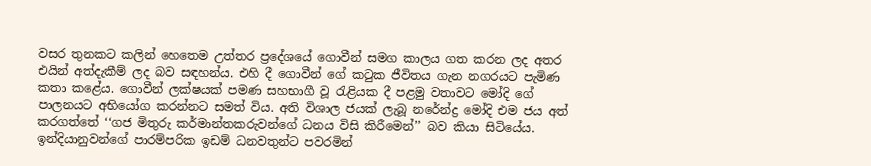වසර තුනකට කලින් හෙතෙම උත්තර ප්‍රදේශයේ ගොවීන් සමග කාලය ගත කරන ලද අතර එයින් අත්දැකීම් ලද බව සඳහන්ය. එහි දී ගොවීන් ගේ කටුක ජීවිතය ගැන නගරයට පැමිණ කතා කළේය. ගොවීන් ලක්ෂයක් පමණ සහභාගී වූ රැළියක දී පළමු වතාවට මෝදි ගේ පාලනයට අභියෝග කරන්නට සමත් විය. අති විශාල ජයක් ලැබූ නරේන්ද්‍ර මෝදි එම ජය අත් කරගත්තේ ‘‘ගජ මිතුරු කර්මාන්තකරුවන්ගේ ධනය විසි කිරීමෙන්’’ බව කියා සිටියේය. ඉන්දියානුවන්ගේ පාරම්පරික ඉඩම් ධනවතුන්ට පවරමින්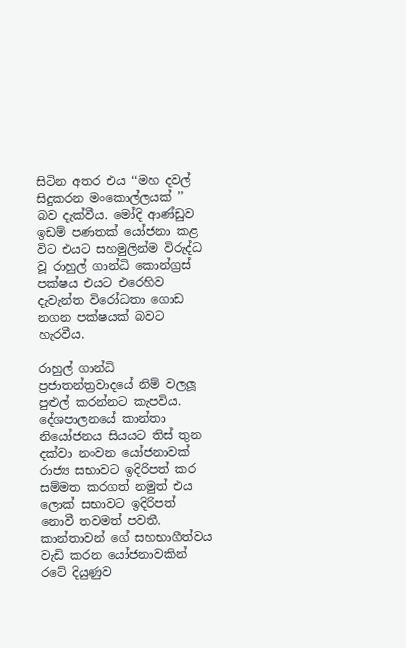සිටින අතර එය ‘‘මහ දවල් සිදුකරන මංකොල්ලයක් ’’ බව දැක්වීය. මෝදි ආණ්ඩුව ඉඩම් පණතක් යෝජනා කළ විට එයට සහමුලින්ම විරුද්ධ වූ රාහුල් ගාන්ධි කොන්ග්‍රස් පක්ෂය එයට එරෙහිව දැවැන්ත විරෝධතා ගොඩ නගන පක්ෂයක් බවට හැරවීය.

රාහුල් ගාන්ධි ප්‍රජාතන්ත්‍රවාදයේ නිම් වලලූ පුළුල් කරන්නට කැපවිය. දේශපාලනයේ කාන්තා නියෝජනය සියයට තිස් තුන දක්වා නංවන යෝජනාවක් රාජ්‍ය සභාවට ඉදිරිපත් කර සම්මත කරගත් නමුත් එය ලොක් සභාවට ඉදිරිපත් නොවී තවමත් පවතී. කාන්තාවන් ගේ සහභාගීත්වය වැඩි කරන යෝජනාවකින් රටේ දියුණුව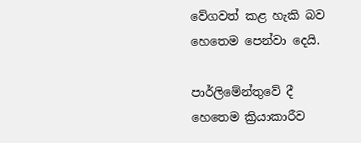වේගවත් කළ හැකි බව හෙතෙම පෙන්වා දෙයි.

පාර්ලිමේන්තුවේ දී හෙතෙම ක්‍රියාකාරීව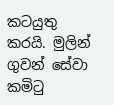කටයුතු කරයි. මුලින් ගුවන් සේවා කමිටු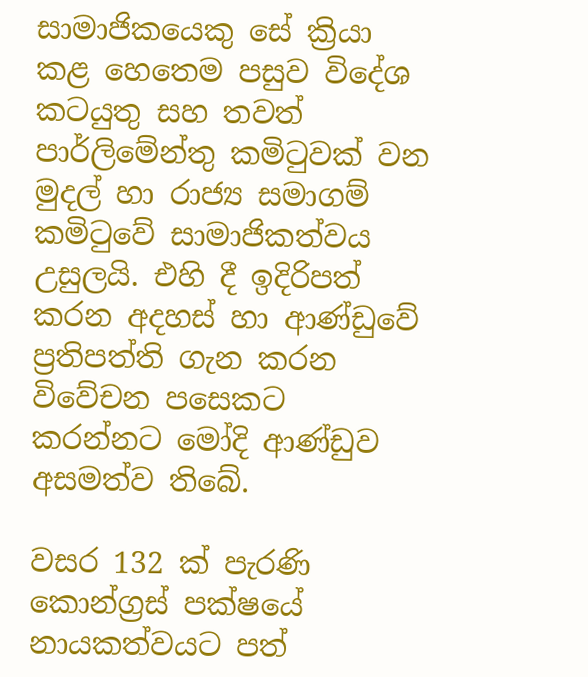සාමාජිකයෙකු සේ ක්‍රියා කළ හෙතෙම පසුව විදේශ කටයුතු සහ තවත් පාර්ලිමේන්තු කමිටුවක් වන මුදල් හා රාජ්‍ය සමාගම් කමිටුවේ සාමාජිකත්වය උසුලයි. එහි දී ඉදිරිපත් කරන අදහස් හා ආණ්ඩුවේ ප්‍රතිපත්ති ගැන කරන විවේචන පසෙකට කරන්නට මෝදි ආණ්ඩුව අසමත්ව තිබේ.

වසර 132 ක් පැරණි කොන්ග්‍රස් පක්ෂයේ නායකත්වයට පත්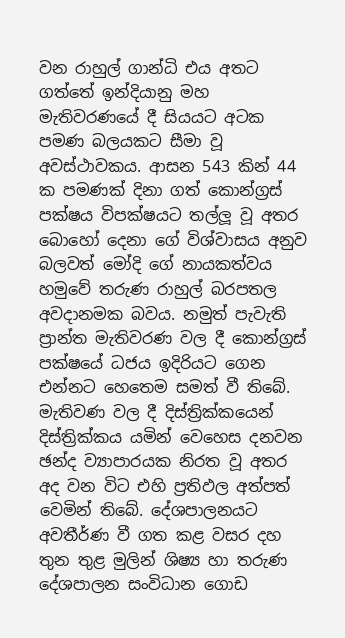වන රාහුල් ගාන්ධි එය අතට ගත්තේ ඉන්දියානු මහ මැතිවරණයේ දී සියයට අටක පමණ බලයකට සීමා වූ අවස්ථාවකය. ආසන 543 කින් 44 ක පමණක් දිනා ගත් කොන්ග්‍රස් පක්ෂය විපක්ෂයට තල්ලූ වූ අතර බොහෝ දෙනා ගේ විශ්වාසය අනුව බලවත් මෝදි ගේ නායකත්වය හමුවේ තරුණ රාහුල් බරපතල අවදානමක බවය. නමුත් පැවැති ප්‍රාන්ත මැතිවරණ වල දී කොන්ග්‍රස් පක්ෂයේ ධජය ඉදිරියට ගෙන එන්නට හෙතෙම සමත් වී තිබේ. මැතිවණ වල දී දිස්ත්‍රික්කයෙන් දිස්ත්‍රික්කය යමින් වෙහෙස දනවන ඡන්ද ව්‍යාපාරයක නිරත වූ අතර අද වන විට එහි ප්‍රතිඵල අත්පත් වෙමින් තිබේ. දේශපාලනයට අවතීර්ණ වී ගත කළ වසර දහ තුන තුළ මුලින් ශිෂ්‍ය හා තරුණ දේශපාලන සංවිධාන ගොඩ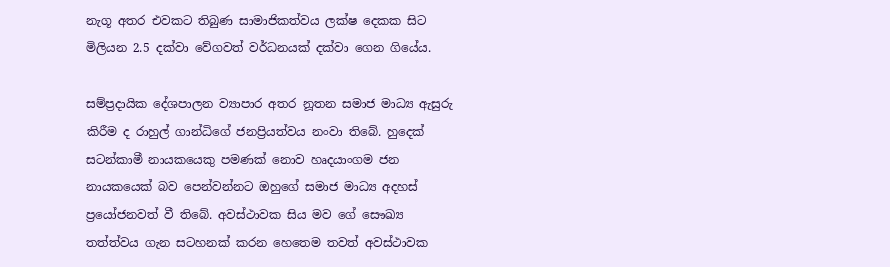නැගූ අතර එවකට තිබුණ සාමාජිකත්වය ලක්ෂ දෙකක සිට මිලියන 2.5 දක්වා වේගවත් වර්ධනයක් දක්වා ගෙන ගියේය.

සම්ප්‍රදායික දේශපාලන ව්‍යාපාර අතර නූතන සමාජ මාධ්‍ය ඇසුරු කිරීම ද රාහුල් ගාන්ධිගේ ජනප්‍රියත්වය නංවා තිබේ. හුදෙක් සටන්කාමී නායකයෙකු පමණක් නොව හෘදයාංගම ජන නායකයෙක් බව පෙන්වන්නට ඔහුගේ සමාජ මාධ්‍ය අදහස් ප්‍රයෝජනවත් වී තිබේ. අවස්ථාවක සිය මව ගේ සෞඛ්‍ය තත්ත්වය ගැන සටහනක් කරන හෙතෙම තවත් අවස්ථාවක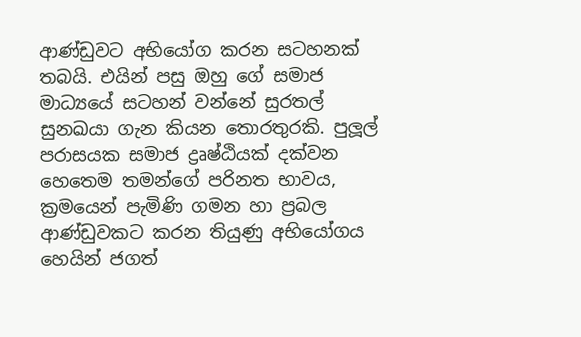ආණ්ඩුවට අභියෝග කරන සටහනක් තබයි. එයින් පසු ඔහු ගේ සමාජ මාධ්‍යයේ සටහන් වන්නේ සුරතල් සුනඛයා ගැන කියන තොරතුරකි. පුලූල් පරාසයක සමාජ ද්‍රෘෂ්ඨියක් දක්වන හෙතෙම තමන්ගේ පරිනත භාවය, ක්‍රමයෙන් පැමිණි ගමන හා ප්‍රබල ආණ්ඩුවකට කරන තියුණු අභියෝගය හෙයින් ජගත්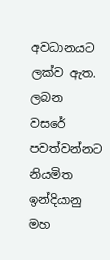අවධානයට ලක්ව ඇත. ලබන වසරේ පවත්වන්නට නියමිත ඉන්දියානු මහ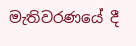මැතිවරණයේ දී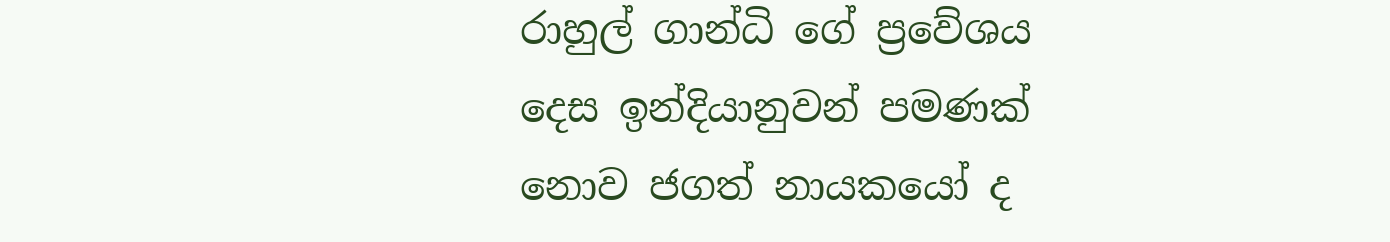රාහුල් ගාන්ධි ගේ ප්‍රවේශය දෙස ඉන්දියානුවන් පමණක් නොව ජගත් නායකයෝ ද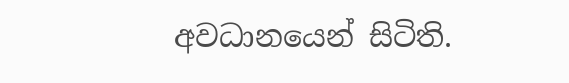අවධානයෙන් සිටිති.